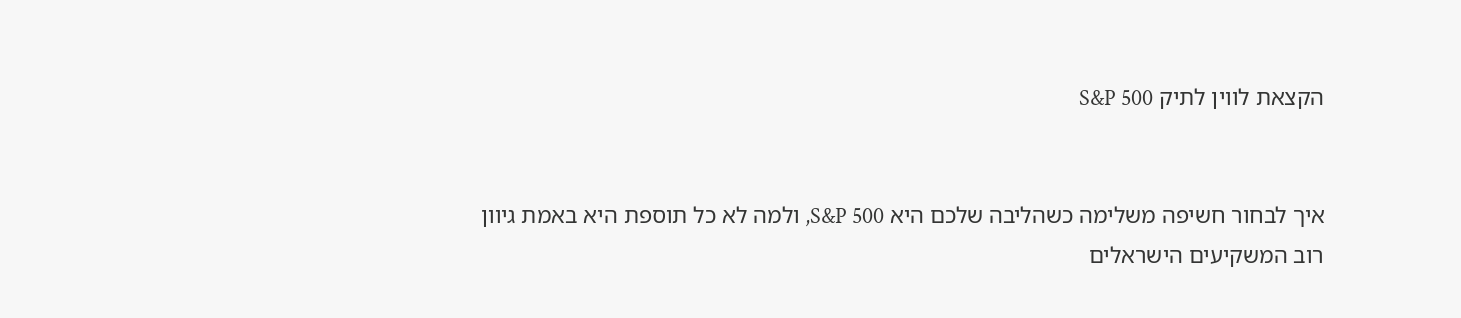הקצאת לווין לתיק S&P 500


איך לבחור חשיפה משלימה כשהליבה שלכם היא S&P 500, ולמה לא כל תוספת היא באמת גיוון
רוב המשקיעים הישראלים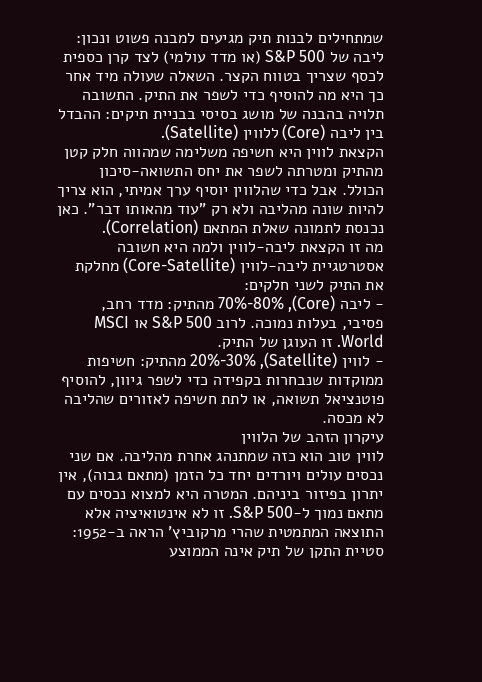שמתחילים לבנות תיק מגיעים למבנה פשוט ונכון: ליבה של S&P 500 (או מדד עולמי) לצד קרן כספית לכסף שצריך בטווח הקצר. השאלה שעולה מיד אחר כך היא מה להוסיף כדי לשפר את התיק. התשובה תלויה בהבנה של מושג בסיסי בבניית תיקים: ההבדל בין ליבה (Core) ללווין (Satellite).
הקצאת לווין היא חשיפה משלימה שמהווה חלק קטן מהתיק ומטרתה לשפר את יחס התשואה-סיכון הכולל. אבל כדי שהלווין יוסיף ערך אמיתי, הוא צריך להיות שונה מהליבה ולא רק "עוד מהאותו דבר". כאן נכנסת לתמונה שאלת המתאם (Correlation).
מה זו הקצאת ליבה-לווין ולמה היא חשובה
אסטרטגיית ליבה-לווין (Core-Satellite) מחלקת את התיק לשני חלקים:
- ליבה (Core), 70%-80% מהתיק: מדד רחב, פסיבי, בעלות נמוכה. לרוב S&P 500 או MSCI World. זו העוגן של התיק.
- לווין (Satellite), 20%-30% מהתיק: חשיפות ממוקדות שנבחרות בקפידה כדי לשפר גיוון, להוסיף פוטנציאל תשואה, או לתת חשיפה לאזורים שהליבה לא מכסה.
עיקרון הזהב של הלווין
לווין טוב הוא כזה שמתנהג אחרת מהליבה. אם שני נכסים עולים ויורדים יחד כל הזמן (מתאם גבוה), אין יתרון בפיזור ביניהם. המטרה היא למצוא נכסים עם מתאם נמוך ל-S&P 500. זו לא אינטואיציה אלא התוצאה המתמטית שהרי מרקוביץ' הראה ב-1952: סטיית התקן של תיק אינה הממוצע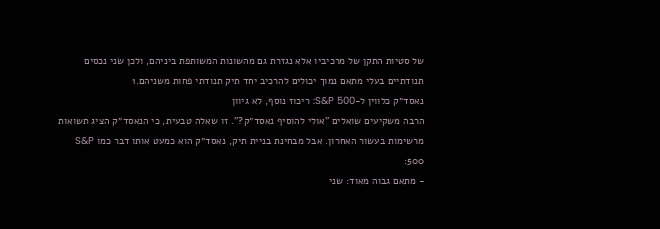של סטיות התקן של מרכיביו אלא נגזרת גם מהשונות המשותפת ביניהם, ולכן שני נכסים תנודתיים בעלי מתאם נמוך יכולים להרכיב יחד תיק תנודתי פחות משניהם.1
נאסד״ק כלווין ל-S&P 500: ריכוז נוסף, לא גיוון
הרבה משקיעים שואלים "אולי להוסיף נאסד״ק?". זו שאלה טבעית, כי הנאסד״ק הציג תשואות מרשימות בעשור האחרון. אבל מבחינת בניית תיק, נאסד״ק הוא כמעט אותו דבר כמו S&P 500:
- מתאם גבוה מאוד: שני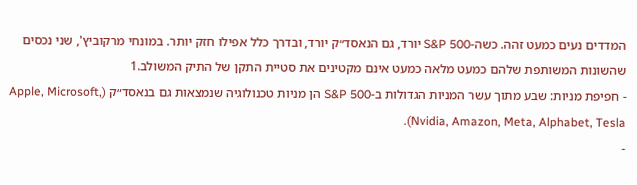המדדים נעים כמעט זהה. כשה-S&P 500 יורד, גם הנאסד״ק יורד, ובדרך כלל אפילו חזק יותר. במונחי מרקוביץ', שני נכסים שהשונות המשותפת שלהם כמעט מלאה כמעט אינם מקטינים את סטיית התקן של התיק המשולב.1
- חפיפת מניות: שבע מתוך עשר המניות הגדולות ב-S&P 500 הן מניות טכנולוגיה שנמצאות גם בנאסד״ק (Apple, Microsoft, Nvidia, Amazon, Meta, Alphabet, Tesla).
-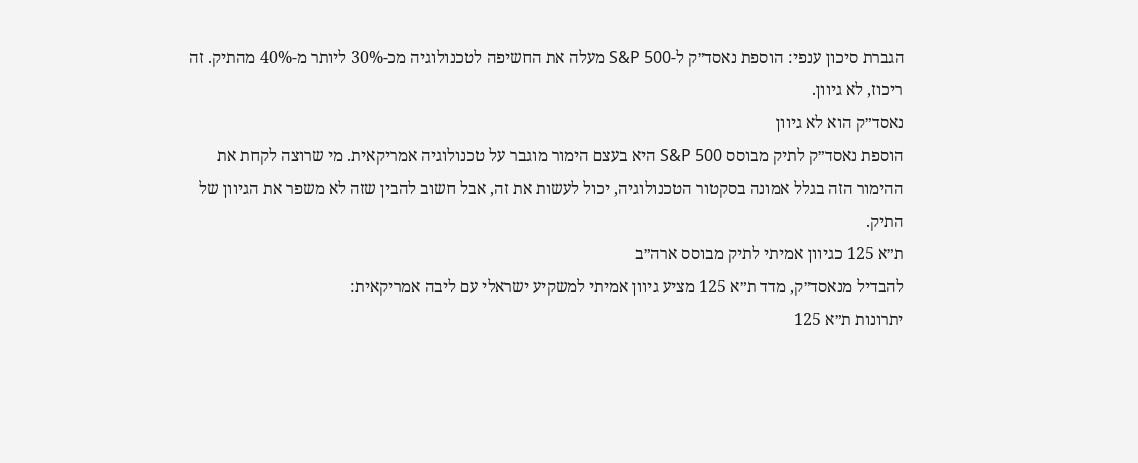הגברת סיכון ענפי: הוספת נאסד״ק ל-S&P 500 מעלה את החשיפה לטכנולוגיה מכ-30% ליותר מ-40% מהתיק. זה ריכוז, לא גיוון.
נאסד״ק הוא לא גיוון
הוספת נאסד״ק לתיק מבוסס S&P 500 היא בעצם הימור מוגבר על טכנולוגיה אמריקאית. מי שרוצה לקחת את ההימור הזה בגלל אמונה בסקטור הטכנולוגיה, יכול לעשות את זה, אבל חשוב להבין שזה לא משפר את הגיוון של התיק.
ת״א 125 כגיוון אמיתי לתיק מבוסס ארה״ב
להבדיל מנאסד״ק, מדד ת״א 125 מציע גיוון אמיתי למשקיע ישראלי עם ליבה אמריקאית:
יתרונות ת״א 125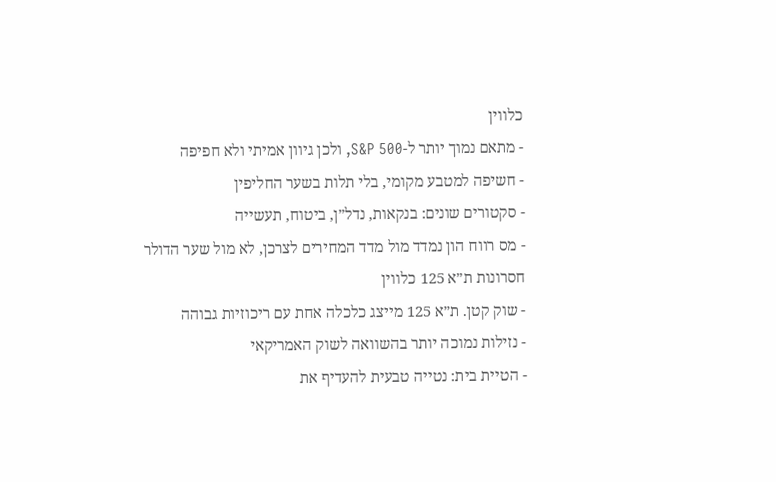כלווין
- מתאם נמוך יותר ל-S&P 500, ולכן גיוון אמיתי ולא חפיפה
- חשיפה למטבע מקומי, בלי תלות בשער החליפין
- סקטורים שונים: בנקאות, נדל״ן, ביטוח, תעשייה
- מס רווח הון נמדד מול מדד המחירים לצרכן, לא מול שער הדולר
חסרונות ת״א 125 כלווין
- שוק קטן. ת״א 125 מייצג כלכלה אחת עם ריכוזיות גבוהה
- נזילות נמוכה יותר בהשוואה לשוק האמריקאי
- הטיית בית: נטייה טבעית להעדיף את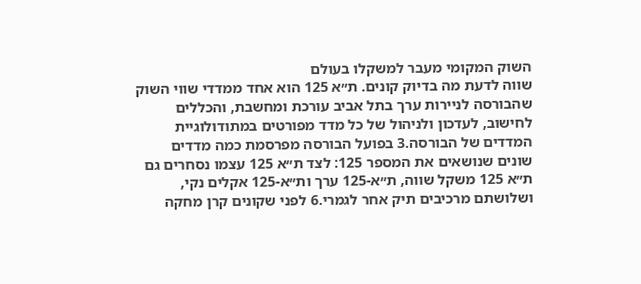השוק המקומי מעבר למשקלו בעולם
שווה לדעת מה בדיוק קונים. ת״א 125 הוא אחד ממדדי שווי השוק שהבורסה לניירות ערך בתל אביב עורכת ומחשבת, והכללים לחישוב, לעדכון ולניהול של כל מדד מפורטים במתודולוגיית המדדים של הבורסה.3 בפועל הבורסה מפרסמת כמה מדדים שונים שנושאים את המספר 125: לצד ת״א 125 עצמו נסחרים גם ת״א 125 משקל שווה, ת״א-125 ערך ות״א-125 אקלים נקי, ושלושתם מרכיבים תיק אחר לגמרי.6 לפני שקונים קרן מחקה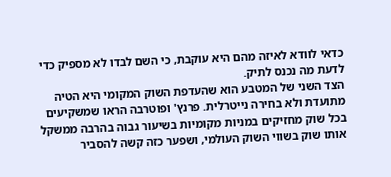כדאי לוודא לאיזה מהם היא עוקבת, כי השם לבדו לא מספיק כדי לדעת מה נכנס לתיק.
הצד השני של המטבע הוא שהעדפת השוק המקומי היא הטיה מתועדת ולא בחירה נייטרלית. פרנץ' ופוטרבה הראו שמשקיעים בכל שוק מחזיקים במניות מקומיות בשיעור גבוה בהרבה ממשקל אותו שוק בשווי השוק העולמי, ושפער כזה קשה להסביר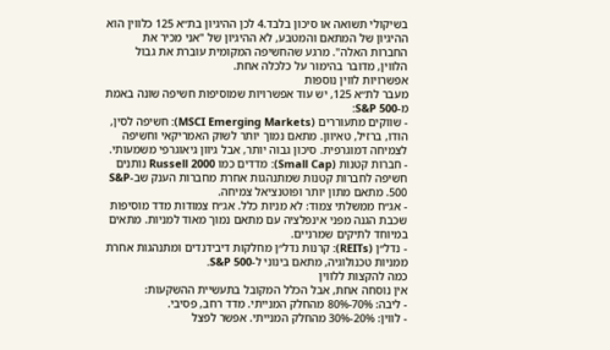בשיקולי תשואה או סיכון בלבד.4 לכן ההיגיון בת״א 125 כלווין הוא ההיגיון של המתאם והמטבע, לא ההיגיון של "אני מכיר את החברות האלה". מרגע שהחשיפה המקומית עוברת את גבול הלווין, מדובר בהימור על כלכלה אחת.
אפשרויות לווין נוספות
מעבר לת״א 125, יש עוד אפשרויות שמוסיפות חשיפה שונה באמת מ-S&P 500:
- שווקים מתעוררים (MSCI Emerging Markets): חשיפה לסין, הודו, ברזיל, טאיוון. מתאם נמוך יותר לשוק האמריקאי וחשיפה לצמיחה דמוגרפית. סיכון גבוה יותר, אבל גיוון גיאוגרפי משמעותי.
- חברות קטנות (Small Cap): מדדים כמו Russell 2000 נותנים חשיפה לחברות קטנות שמתנהגות אחרת מחברות הענק שב-S&P 500. מתאם מתון יותר ופוטנציאל צמיחה.
- אג״ח ממשלתי צמוד: לא מניות כלל. אג״ח צמודות מדד מוסיפות שכבת הגנה מפני אינפלציה עם מתאם נמוך מאוד למניות. מתאים במיוחד לתיקים שמרניים.
- נדל״ן (REITs): קרנות נדל״ן מחלקות דיבידנדים ומתנהגות אחרת ממניות טכנולוגיה, מתאם בינוני ל-S&P 500.
כמה להקצות ללווין
אין נוסחה אחת, אבל הכלל המקובל בתעשיית ההשקעות:
- ליבה: 70%-80% מהחלק המנייתי. מדד רחב, פסיבי.
- לווין: 20%-30% מהחלק המנייתי. אפשר לפצל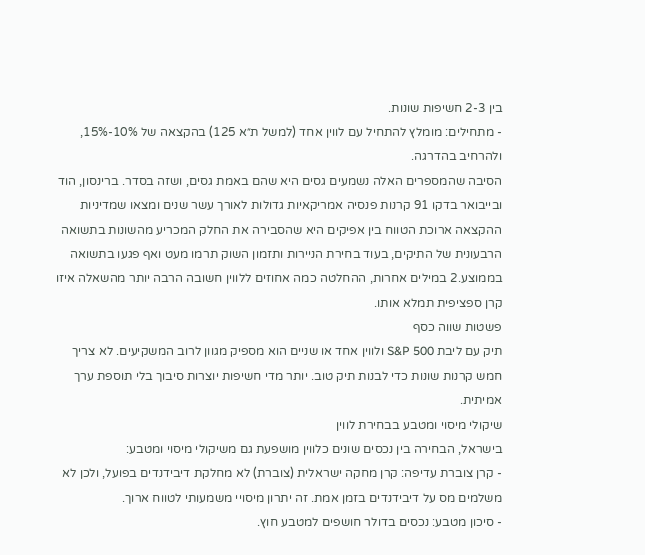בין 2-3 חשיפות שונות.
- מתחילים: מומלץ להתחיל עם לווין אחד (למשל ת״א 125) בהקצאה של 10%-15%, ולהרחיב בהדרגה.
הסיבה שהמספרים האלה נשמעים גסים היא שהם באמת גסים, ושזה בסדר. ברינסון, הוד ובייבואר בדקו 91 קרנות פנסיה אמריקאיות גדולות לאורך עשר שנים ומצאו שמדיניות ההקצאה ארוכת הטווח בין אפיקים היא שהסבירה את החלק המכריע מהשונות בתשואה הרבעונית של התיקים, בעוד בחירת הניירות ותזמון השוק תרמו מעט ואף פגעו בתשואה בממוצע.2 במילים אחרות, ההחלטה כמה אחוזים ללווין חשובה הרבה יותר מהשאלה איזו קרן ספציפית תמלא אותו.
פשטות שווה כסף
תיק עם ליבת S&P 500 ולווין אחד או שניים הוא מספיק מגוון לרוב המשקיעים. לא צריך חמש קרנות שונות כדי לבנות תיק טוב. יותר מדי חשיפות יוצרות סיבוך בלי תוספת ערך אמיתית.
שיקולי מיסוי ומטבע בבחירת לווין
בישראל, הבחירה בין נכסים שונים כלווין מושפעת גם משיקולי מיסוי ומטבע:
- קרן צוברת עדיפה: קרן מחקה ישראלית (צוברת) לא מחלקת דיבידנדים בפועל, ולכן לא משלמים מס על דיבידנדים בזמן אמת. זה יתרון מיסויי משמעותי לטווח ארוך.
- סיכון מטבע: נכסים בדולר חושפים למטבע חוץ.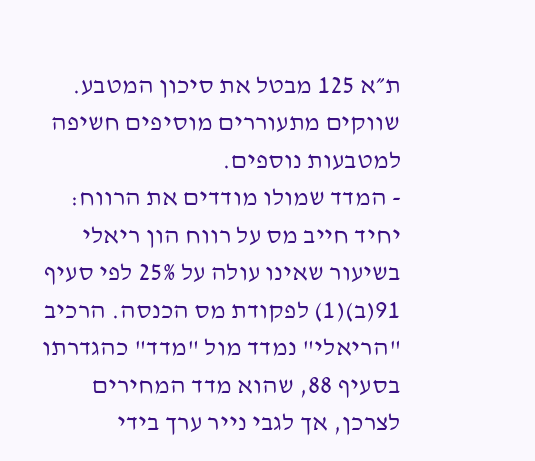ת״א 125 מבטל את סיכון המטבע. שווקים מתעוררים מוסיפים חשיפה למטבעות נוספים.
- המדד שמולו מודדים את הרווח: יחיד חייב מס על רווח הון ריאלי בשיעור שאינו עולה על 25% לפי סעיף 91(ב)(1) לפקודת מס הכנסה. הרכיב "הריאלי" נמדד מול "מדד" כהגדרתו בסעיף 88, שהוא מדד המחירים לצרכן, אך לגבי נייר ערך בידי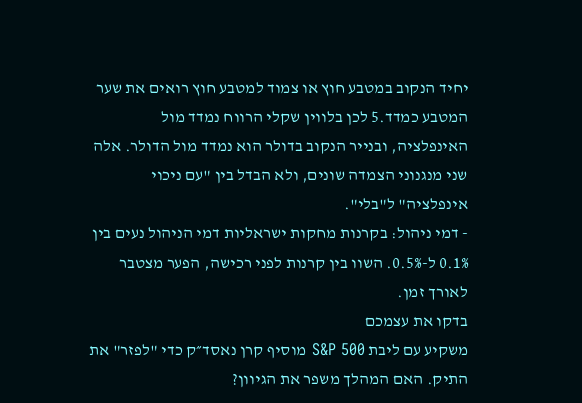יחיד הנקוב במטבע חוץ או צמוד למטבע חוץ רואים את שער המטבע כמדד.5 לכן בלווין שקלי הרווח נמדד מול האינפלציה, ובנייר הנקוב בדולר הוא נמדד מול הדולר. אלה שני מנגנוני הצמדה שונים, ולא הבדל בין "עם ניכוי אינפלציה" ל"בלי".
- דמי ניהול: בקרנות מחקות ישראליות דמי הניהול נעים בין 0.1% ל-0.5%. השוו בין קרנות לפני רכישה, הפער מצטבר לאורך זמן.
בדקו את עצמכם
משקיע עם ליבת S&P 500 מוסיף קרן נאסד״ק כדי "לפזר" את התיק. האם המהלך משפר את הגיוון?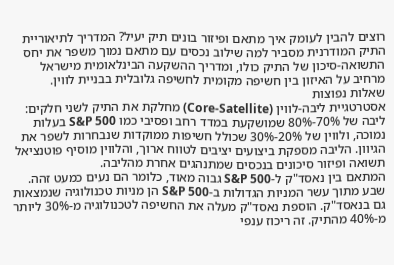רוצים להבין לעומק איך מתאם ופיזור בונים תיק יעיל? המדריך לתיאוריית התיק המודרנית מסביר למה שילוב נכסים עם מתאם נמוך משפר את יחס התשואה-סיכון של התיק כולו, ומדריך ההשקעה הבינלאומית מישראל מרחיב על האיזון בין חשיפה מקומית לחשיפה גלובלית בבניית לווין.
שאלות נפוצות
אסטרטגיית ליבה-לווין (Core-Satellite) מחלקת את התיק לשני חלקים: ליבה של 70%-80% שמושקעת במדד רחב ופסיבי כמו S&P 500 בעלות נמוכה, ולווין של 20%-30% שכולל חשיפות ממוקדות שנבחרות לשפר את הגיוון. הליבה מספקת ביצועים יציבים לטווח ארוך, והלווין מוסיף פוטנציאל תשואה ופיזור סיכונים בנכסים שמתנהגים אחרת מהליבה.
המתאם בין נאסד"ק ל-S&P 500 גבוה מאוד, כלומר הם נעים כמעט זהה. שבע מתוך עשר המניות הגדולות ב-S&P 500 הן מניות טכנולוגיה שנמצאות גם בנאסד"ק. הוספת נאסד"ק מעלה את החשיפה לטכנולוגיה מ-30% ליותר מ-40% מהתיק. זה ריכוז ענפי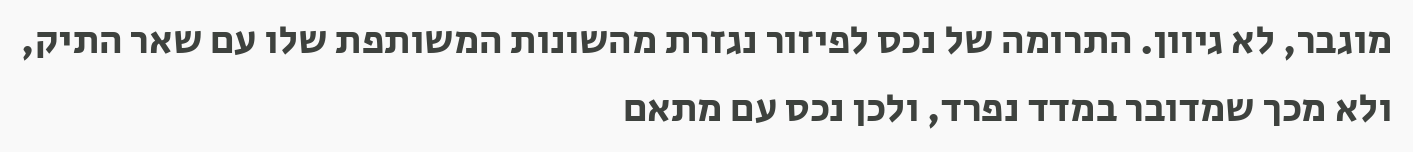מוגבר, לא גיוון. התרומה של נכס לפיזור נגזרת מהשונות המשותפת שלו עם שאר התיק, ולא מכך שמדובר במדד נפרד, ולכן נכס עם מתאם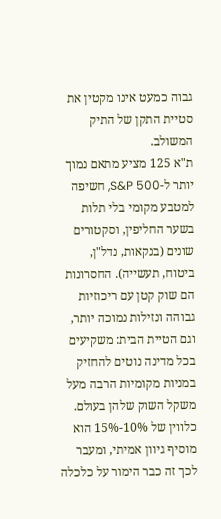גבוה כמעט אינו מקטין את סטיית התקן של התיק המשולב.
ת"א 125 מציע מתאם נמוך יותר ל-S&P 500, חשיפה למטבע מקומי בלי תלות בשער החליפין, וסקטורים שונים (בנקאות, נדל"ן, ביטוח, תעשייה). החסרונות הם שוק קטן עם ריכוזיות גבוהה ונזילות נמוכה יותר, וגם הטיית הבית: משקיעים בכל מדינה נוטים להחזיק במניות מקומיות הרבה מעל משקל השוק שלהן בעולם. כלווין של 10%-15% הוא מוסיף גיוון אמיתי, ומעבר לכך זה כבר הימור על כלכלה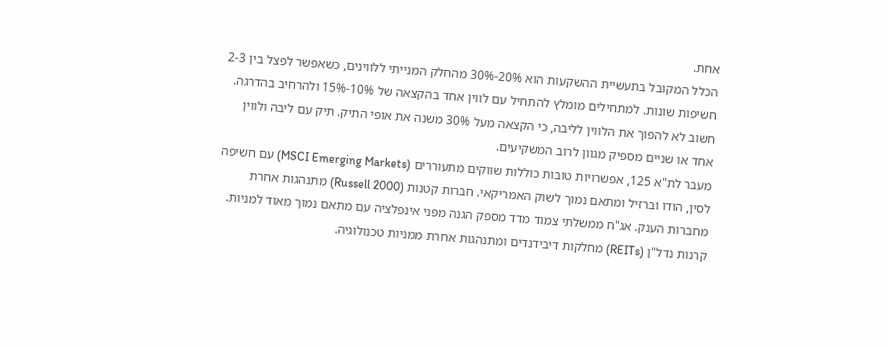אחת.
הכלל המקובל בתעשיית ההשקעות הוא 20%-30% מהחלק המנייתי ללווינים, כשאפשר לפצל בין 2-3 חשיפות שונות. למתחילים מומלץ להתחיל עם לווין אחד בהקצאה של 10%-15% ולהרחיב בהדרגה. חשוב לא להפוך את הלווין לליבה, כי הקצאה מעל 30% משנה את אופי התיק. תיק עם ליבה ולווין אחד או שניים מספיק מגוון לרוב המשקיעים.
מעבר לת"א 125, אפשרויות טובות כוללות שווקים מתעוררים (MSCI Emerging Markets) עם חשיפה לסין, הודו וברזיל ומתאם נמוך לשוק האמריקאי. חברות קטנות (Russell 2000) מתנהגות אחרת מחברות הענק. אג"ח ממשלתי צמוד מדד מספק הגנה מפני אינפלציה עם מתאם נמוך מאוד למניות. קרנות נדל"ן (REITs) מחלקות דיבידנדים ומתנהגות אחרת ממניות טכנולוגיה.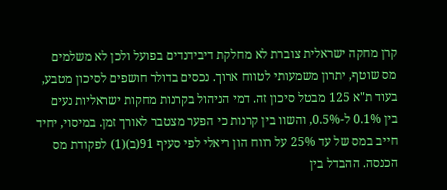קרן מחקה ישראלית צוברת לא מחלקת דיבידנדים בפועל ולכן לא משלמים מס שוטף, יתרון משמעותי לטווח ארוך. נכסים בדולר חושפים לסיכון מטבע, בעוד ת"א 125 מבטל סיכון זה. דמי הניהול בקרנות מחקות ישראליות נעים בין 0.1% ל-0.5%, והשוו בין קרנות כי הפער מצטבר לאורך זמן. במיסוי, יחיד חייב במס של עד 25% על רווח הון ריאלי לפי סעיף 91(ב)(1) לפקודת מס הכנסה. ההבדל בין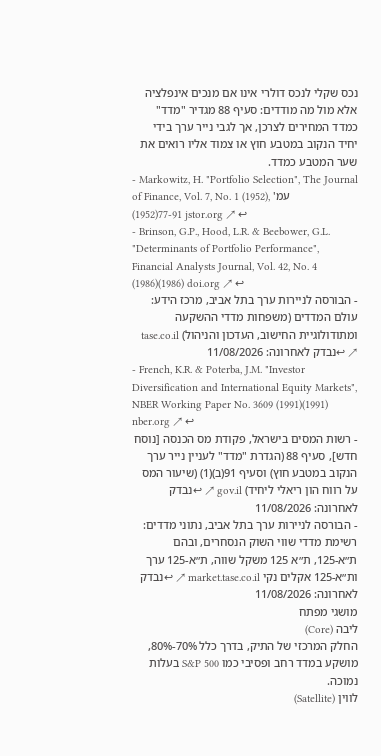נכס שקלי לנכס דולרי אינו אם מנכים אינפלציה אלא מול מה מודדים: סעיף 88 מגדיר "מדד" כמדד המחירים לצרכן, אך לגבי נייר ערך בידי יחיד הנקוב במטבע חוץ או צמוד אליו רואים את שער המטבע כמדד.
- Markowitz, H. "Portfolio Selection", The Journal of Finance, Vol. 7, No. 1 (1952), עמ' 77-91(1952) jstor.org ↗ ↩
- Brinson, G.P., Hood, L.R. & Beebower, G.L. "Determinants of Portfolio Performance", Financial Analysts Journal, Vol. 42, No. 4 (1986)(1986) doi.org ↗ ↩
- הבורסה לניירות ערך בתל אביב, מרכז הידע: עולם המדדים (משפחות מדדי ההשקעה ומתודולוגיית החישוב, העדכון והניהול) tase.co.il ↗ ↩נבדק לאחרונה: 11/08/2026
- French, K.R. & Poterba, J.M. "Investor Diversification and International Equity Markets", NBER Working Paper No. 3609 (1991)(1991) nber.org ↗ ↩
- רשות המסים בישראל, פקודת מס הכנסה [נוסח חדש], סעיף 88 (הגדרת "מדד" לעניין נייר ערך הנקוב במטבע חוץ) וסעיף 91(ב)(1) (שיעור המס על רווח הון ריאלי ליחיד) gov.il ↗ ↩נבדק לאחרונה: 11/08/2026
- הבורסה לניירות ערך בתל אביב, נתוני מדדים: רשימת מדדי שווי השוק הנסחרים, ובהם ת״א-125, ת״א 125 משקל שווה, ת״א-125 ערך ות״א-125 אקלים נקי market.tase.co.il ↗ ↩נבדק לאחרונה: 11/08/2026
מושגי מפתח
ליבה (Core)
החלק המרכזי של התיק, בדרך כלל 70%-80%, מושקע במדד רחב ופסיבי כמו S&P 500 בעלות נמוכה.
לווין (Satellite)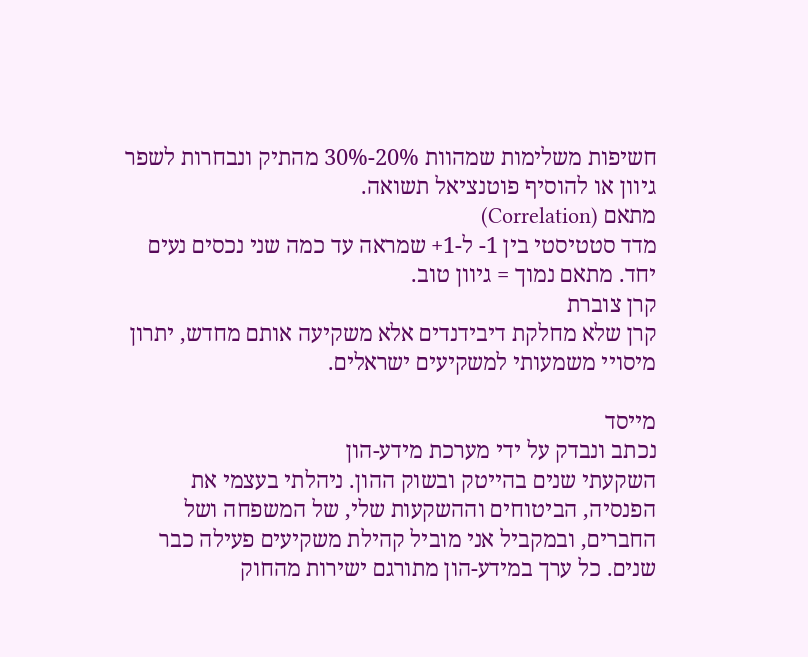חשיפות משלימות שמהוות 20%-30% מהתיק ונבחרות לשפר גיוון או להוסיף פוטנציאל תשואה.
מתאם (Correlation)
מדד סטטיסטי בין 1- ל-1+ שמראה עד כמה שני נכסים נעים יחד. מתאם נמוך = גיוון טוב.
קרן צוברת
קרן שלא מחלקת דיבידנדים אלא משקיעה אותם מחדש, יתרון מיסויי משמעותי למשקיעים ישראלים.

מייסד
נכתב ונבדק על ידי מערכת מידע-הון
השקעתי שנים בהייטק ובשוק ההון. ניהלתי בעצמי את הפנסיה, הביטוחים וההשקעות שלי, של המשפחה ושל החברים, ובמקביל אני מוביל קהילת משקיעים פעילה כבר שנים. כל ערך במידע-הון מתורגם ישירות מהחוק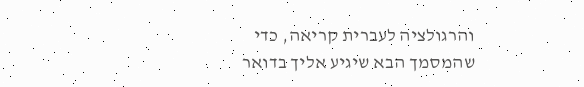והרגולציה לעברית קריאה, כדי שהמסמך הבא שיגיע אליך בדואר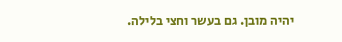יהיה מובן. גם בעשר וחצי בלילה.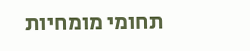תחומי מומחיות